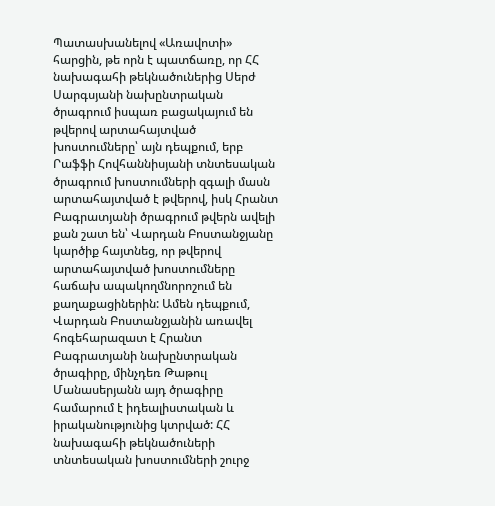Պատասխանելով «Առավոտի» հարցին, թե որն է պատճառը, որ ՀՀ նախագահի թեկնածուներից Սերժ Սարգսյանի նախընտրական ծրագրում իսպառ բացակայում են թվերով արտահայտված խոստումները՝ այն դեպքում, երբ Րաֆֆի Հովհաննիսյանի տնտեսական ծրագրում խոստումների զգալի մասն արտահայտված է թվերով, իսկ Հրանտ Բագրատյանի ծրագրում թվերն ավելի քան շատ են՝ Վարդան Բոստանջյանը կարծիք հայտնեց, որ թվերով արտահայտված խոստումները հաճախ ապակողմնորոշում են քաղաքացիներին: Ամեն դեպքում, Վարդան Բոստանջյանին առավել հոգեհարազատ է Հրանտ Բագրատյանի նախընտրական ծրագիրը, մինչդեռ Թաթուլ Մանասերյանն այդ ծրագիրը համարում է իդեալիստական և իրականությունից կտրված: ՀՀ նախագահի թեկնածուների տնտեսական խոստումների շուրջ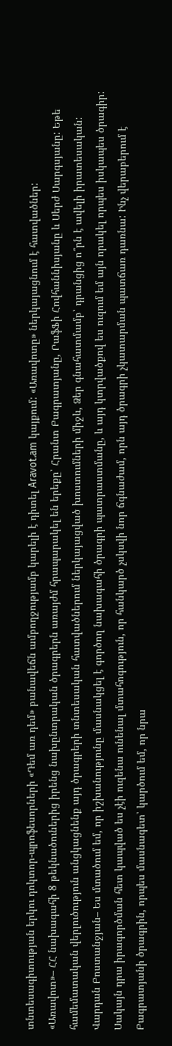տնտեսագիտության երկու դոկտոր-պրոֆեսորների «Դեմ առ դեմ» բանավեճն ամբողջությամբ կարելի է դիտել Aravot.am կայքում: «Առավոտը» ներկայացնում է հատվածներ:
«Առավոտ»– ՀՀ նախագահի 8 թեկնածուներից իրենց նախընտրական ծրագրերն առայժմ հրապարակել են երեքը՝ Հրանտ Բագրատյանը, ՐաֆՖի Հովհաննիսյանը և Սերժ Սարգսյանը: Եթե համեմատական վերլուծություն անցկացնենք այդ ծրագրերի տնտեսական հատվածներում ներկայացված խոստումների միջև, Ձեր գնահատմամբ՝ դրանցից ո՞րն է ավելի իրատեսական:
Վարդան Բոստանջյան– Ես մտածում եմ, որ իշխանությունը մասնակցել է գործող նախագահի ծրագրի պատրաստմանը, և այդ կտրվածքով ես ուզում եմ այն որակել որպես իսկապես ծրագիր: Սակայն դրա իրագործման հետ կապված ես չէի ուզենա ունենալ մտահոգություն, որ հանկարծ չսկսվի նոր ճգնաժամ, որն այդ ծրագրի չկատարման պատճառ դառնա: Ինչ վերաբերում է Բագրատյանի ծրագրին, որպես մասնագետ՝ կարծում եմ, որ նրա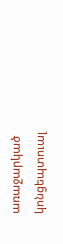առաջարկած կոնցեպտուալ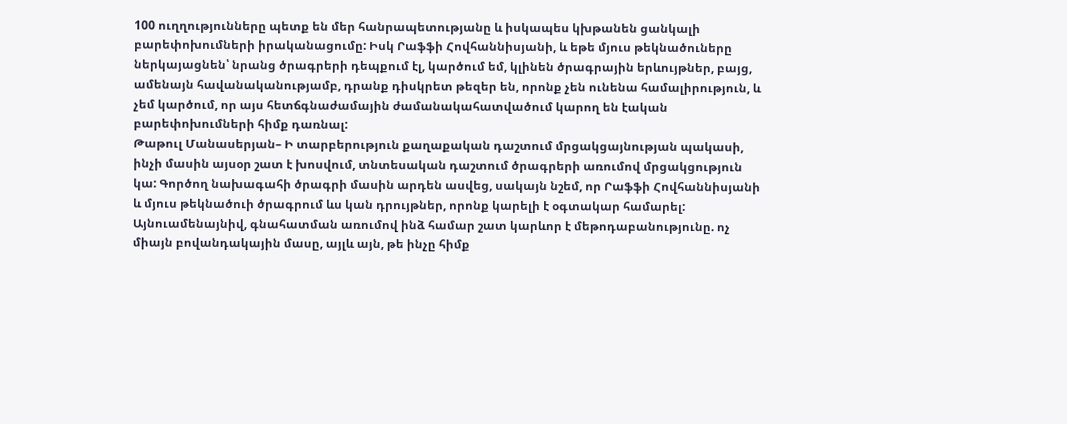100 ուղղությունները պետք են մեր հանրապետությանը և իսկապես կխթանեն ցանկալի բարեփոխումների իրականացումը: Իսկ Րաֆֆի Հովհաննիսյանի, և եթե մյուս թեկնածուները ներկայացնեն՝ նրանց ծրագրերի դեպքում էլ, կարծում եմ, կլինեն ծրագրային երևույթներ, բայց, ամենայն հավանականությամբ, դրանք դիսկրետ թեզեր են, որոնք չեն ունենա համալիրություն, և չեմ կարծում, որ այս հետճգնաժամային ժամանակահատվածում կարող են էական բարեփոխումների հիմք դառնալ:
Թաթուլ Մանասերյան– Ի տարբերություն քաղաքական դաշտում մրցակցայնության պակասի, ինչի մասին այսօր շատ է խոսվում, տնտեսական դաշտում ծրագրերի առումով մրցակցություն կա: Գործող նախագահի ծրագրի մասին արդեն ասվեց, սակայն նշեմ, որ Րաֆֆի Հովհաննիսյանի և մյուս թեկնածուի ծրագրում ևս կան դրույթներ, որոնք կարելի է օգտակար համարել: Այնուամենայնիվ, գնահատման առումով ինձ համար շատ կարևոր է մեթոդաբանությունը. ոչ միայն բովանդակային մասը, այլև այն, թե ինչը հիմք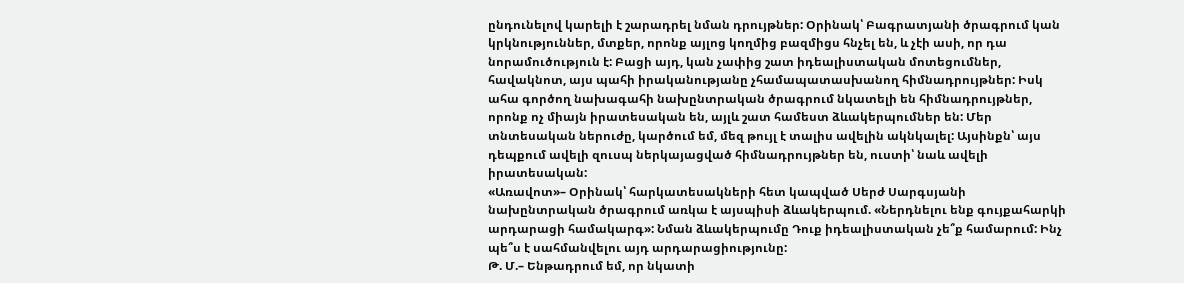ընդունելով կարելի է շարադրել նման դրույթներ: Օրինակ՝ Բագրատյանի ծրագրում կան կրկնություններ, մտքեր, որոնք այլոց կողմից բազմիցս հնչել են, և չէի ասի, որ դա նորամուծություն է: Բացի այդ, կան չափից շատ իդեալիստական մոտեցումներ, հավակնոտ, այս պահի իրականությանը չհամապատասխանող հիմնադրույթներ: Իսկ ահա գործող նախագահի նախընտրական ծրագրում նկատելի են հիմնադրույթներ, որոնք ոչ միայն իրատեսական են, այլև շատ համեստ ձևակերպումներ են: Մեր տնտեսական ներուժը, կարծում եմ, մեզ թույլ է տալիս ավելին ակնկալել: Այսինքն՝ այս դեպքում ավելի զուսպ ներկայացված հիմնադրույթներ են, ուստի՝ նաև ավելի իրատեսական:
«Առավոտ»– Օրինակ՝ հարկատեսակների հետ կապված Սերժ Սարգսյանի նախընտրական ծրագրում առկա է այսպիսի ձևակերպում. «Ներդնելու ենք գույքահարկի արդարացի համակարգ»: Նման ձևակերպումը Դուք իդեալիստական չե՞ք համարում: Ինչ պե՞ս է սահմանվելու այդ արդարացիությունը:
Թ. Մ.– Ենթադրում եմ, որ նկատի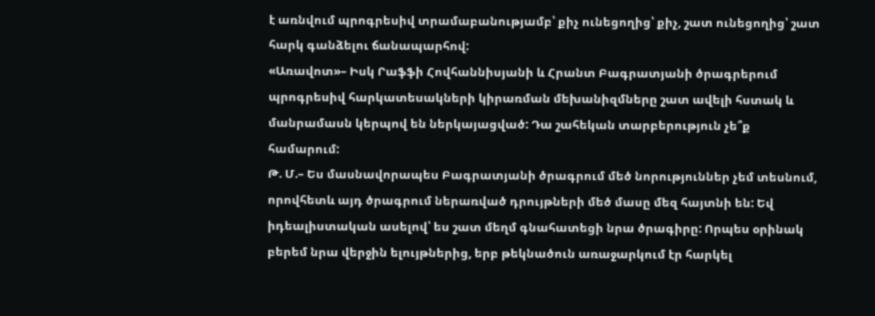է առնվում պրոգրեսիվ տրամաբանությամբ՝ քիչ ունեցողից՝ քիչ, շատ ունեցողից՝ շատ հարկ գանձելու ճանապարհով:
«Առավոտ»– Իսկ Րաֆֆի Հովհաննիսյանի և Հրանտ Բագրատյանի ծրագրերում պրոգրեսիվ հարկատեսակների կիրառման մեխանիզմները շատ ավելի հստակ և մանրամասն կերպով են ներկայացված: Դա շահեկան տարբերություն չե՞ք համարում:
Թ. Մ.– Ես մասնավորապես Բագրատյանի ծրագրում մեծ նորություններ չեմ տեսնում, որովհետև այդ ծրագրում ներառված դրույթների մեծ մասը մեզ հայտնի են: Եվ իդեալիստական ասելով՝ ես շատ մեղմ գնահատեցի նրա ծրագիրը: Որպես օրինակ բերեմ նրա վերջին ելույթներից, երբ թեկնածուն առաջարկում էր հարկել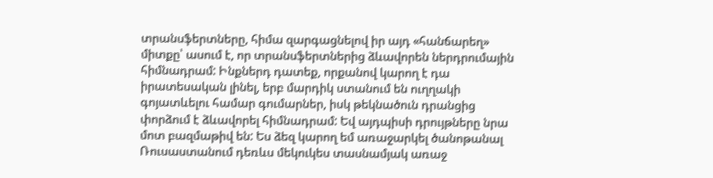տրանսֆերտները, հիմա զարգացնելով իր այդ «հանճարեղ» միտքը՝ ասում է, որ տրանսֆերտներից ձևավորեն ներդրումային հիմնադրամ: Ինքներդ դատեք, որքանով կարող է դա իրատեսական լինել, երբ մարդիկ ստանում են ուղղակի գոյատևելու համար գումարներ, իսկ թեկնածուն դրանցից փորձում է ձևավորել հիմնադրամ: Եվ այդպիսի դրույթները նրա մոտ բազմաթիվ են: Ես ձեզ կարող եմ առաջարկել ծանոթանալ Ռուսաստանում դեռևս մեկուկես տասնամյակ առաջ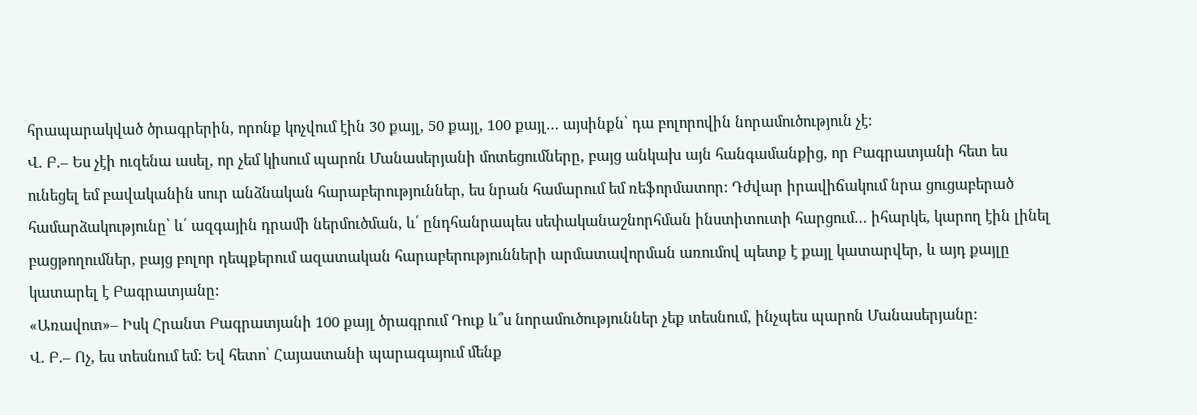հրապարակված ծրագրերին, որոնք կոչվում էին 30 քայլ, 50 քայլ, 100 քայլ… այսինքն՝ դա բոլորովին նորամուծություն չէ:
Վ. Բ.– Ես չէի ուզենա ասել, որ չեմ կիսում պարոն Մանասերյանի մոտեցումները, բայց անկախ այն հանգամանքից, որ Բագրատյանի հետ ես ունեցել եմ բավականին սուր անձնական հարաբերություններ, ես նրան համարում եմ ռեֆորմատոր: Դժվար իրավիճակում նրա ցուցաբերած համարձակությունը՝ և՛ ազգային դրամի ներմուծման, և՛ ընդհանրապես սեփականաշնորհման ինստիտուտի հարցում… իհարկե, կարող էին լինել բացթողումներ, բայց բոլոր դեպքերում ազատական հարաբերությունների արմատավորման առումով պետք է քայլ կատարվեր, և այդ քայլը կատարել է Բագրատյանը:
«Առավոտ»– Իսկ Հրանտ Բագրատյանի 100 քայլ ծրագրում Դուք և՞ս նորամուծություններ չեք տեսնում, ինչպես պարոն Մանասերյանը:
Վ. Բ.– Ոչ, ես տեսնում եմ: Եվ հետո՝ Հայաստանի պարագայում մենք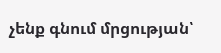չենք գնում մրցության՝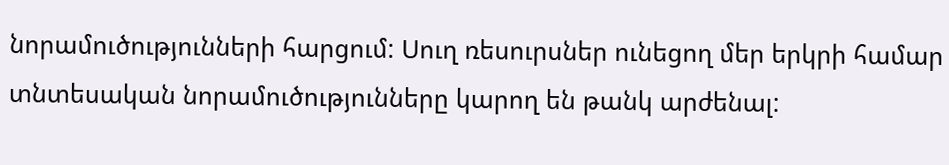նորամուծությունների հարցում: Սուղ ռեսուրսներ ունեցող մեր երկրի համար տնտեսական նորամուծությունները կարող են թանկ արժենալ: